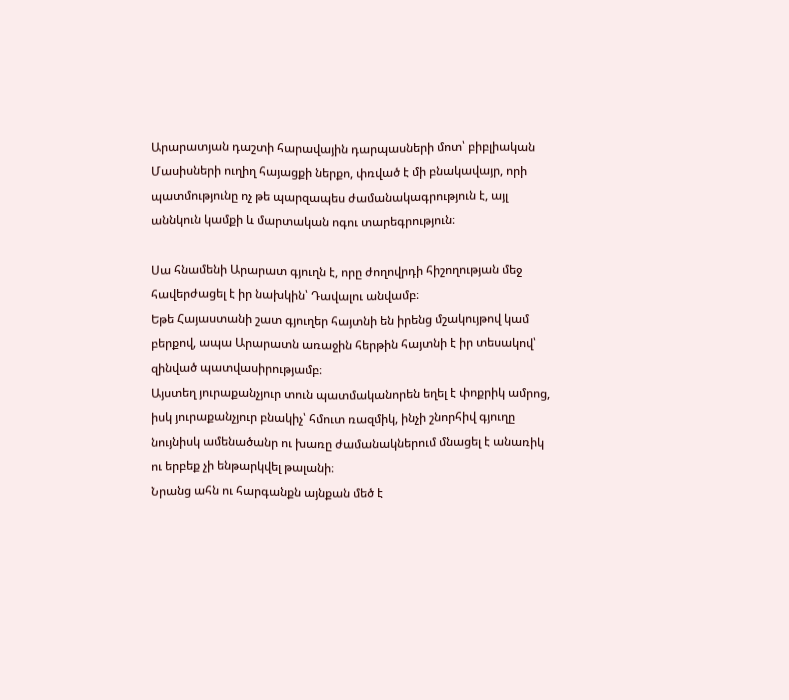Արարատյան դաշտի հարավային դարպասների մոտ՝ բիբլիական Մասիսների ուղիղ հայացքի ներքո, փռված է մի բնակավայր, որի պատմությունը ոչ թե պարզապես ժամանակագրություն է, այլ աննկուն կամքի և մարտական ոգու տարեգրություն։

Սա հնամենի Արարատ գյուղն է, որը ժողովրդի հիշողության մեջ հավերժացել է իր նախկին՝ Դավալու անվամբ։
Եթե Հայաստանի շատ գյուղեր հայտնի են իրենց մշակույթով կամ բերքով, ապա Արարատն առաջին հերթին հայտնի է իր տեսակով՝ զինված պատվասիրությամբ։
Այստեղ յուրաքանչյուր տուն պատմականորեն եղել է փոքրիկ ամրոց, իսկ յուրաքանչյուր բնակիչ՝ հմուտ ռազմիկ, ինչի շնորհիվ գյուղը նույնիսկ ամենածանր ու խառը ժամանակներում մնացել է անառիկ ու երբեք չի ենթարկվել թալանի։
Նրանց ահն ու հարգանքն այնքան մեծ է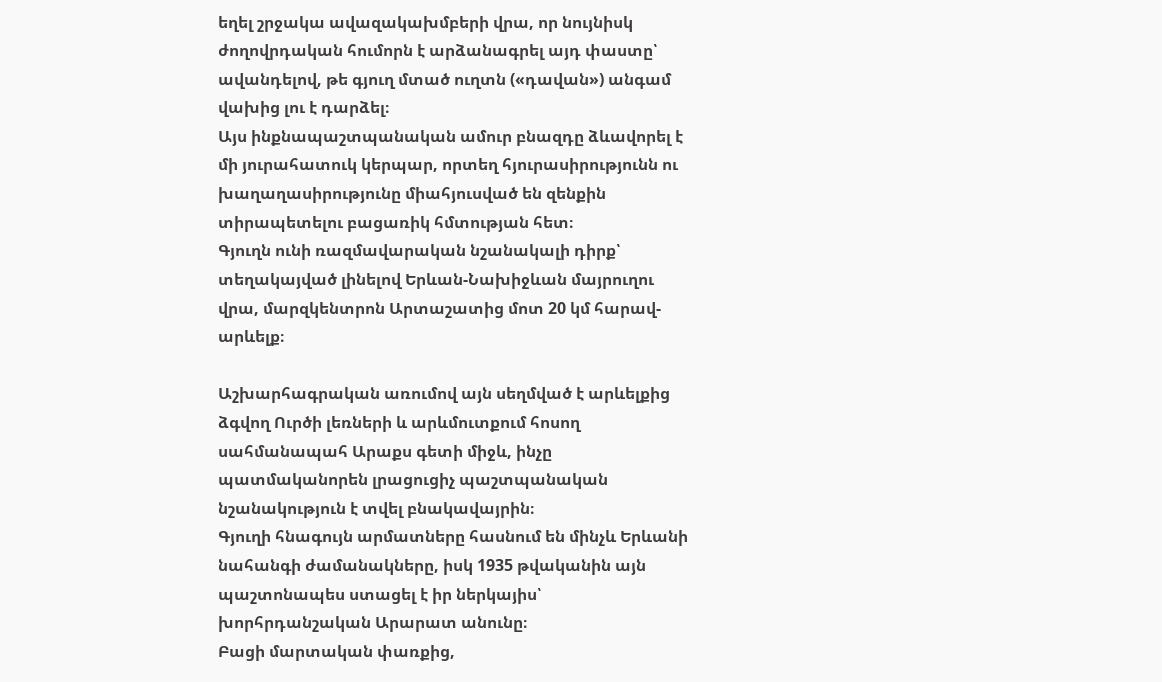եղել շրջակա ավազակախմբերի վրա, որ նույնիսկ ժողովրդական հումորն է արձանագրել այդ փաստը՝ ավանդելով, թե գյուղ մտած ուղտն («դավան») անգամ վախից լու է դարձել։
Այս ինքնապաշտպանական ամուր բնազդը ձևավորել է մի յուրահատուկ կերպար, որտեղ հյուրասիրությունն ու խաղաղասիրությունը միահյուսված են զենքին տիրապետելու բացառիկ հմտության հետ։
Գյուղն ունի ռազմավարական նշանակալի դիրք՝ տեղակայված լինելով Երևան-Նախիջևան մայրուղու վրա, մարզկենտրոն Արտաշատից մոտ 20 կմ հարավ-արևելք։

Աշխարհագրական առումով այն սեղմված է արևելքից ձգվող Ուրծի լեռների և արևմուտքում հոսող սահմանապահ Արաքս գետի միջև, ինչը պատմականորեն լրացուցիչ պաշտպանական նշանակություն է տվել բնակավայրին։
Գյուղի հնագույն արմատները հասնում են մինչև Երևանի նահանգի ժամանակները, իսկ 1935 թվականին այն պաշտոնապես ստացել է իր ներկայիս՝ խորհրդանշական Արարատ անունը։
Բացի մարտական փառքից,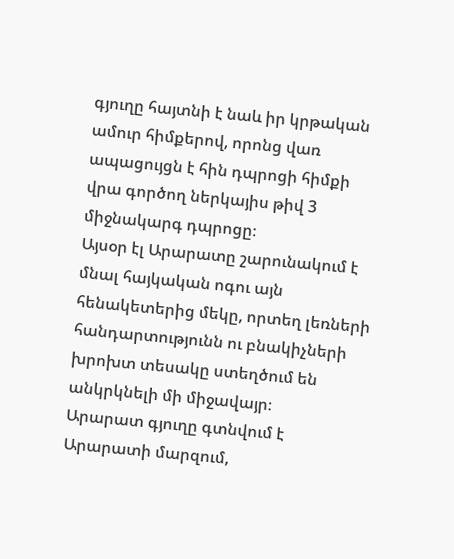գյուղը հայտնի է նաև իր կրթական ամուր հիմքերով, որոնց վառ ապացույցն է հին դպրոցի հիմքի վրա գործող ներկայիս թիվ 3 միջնակարգ դպրոցը։
Այսօր էլ Արարատը շարունակում է մնալ հայկական ոգու այն հենակետերից մեկը, որտեղ լեռների հանդարտությունն ու բնակիչների խրոխտ տեսակը ստեղծում են անկրկնելի մի միջավայր։
Արարատ գյուղը գտնվում է Արարատի մարզում,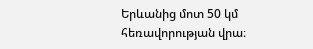Երևանից մոտ 50 կմ հեռավորության վրա։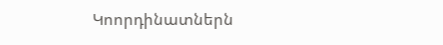Կոորդինատներն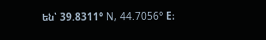են՝ 39.8311° N, 44.7056° E։